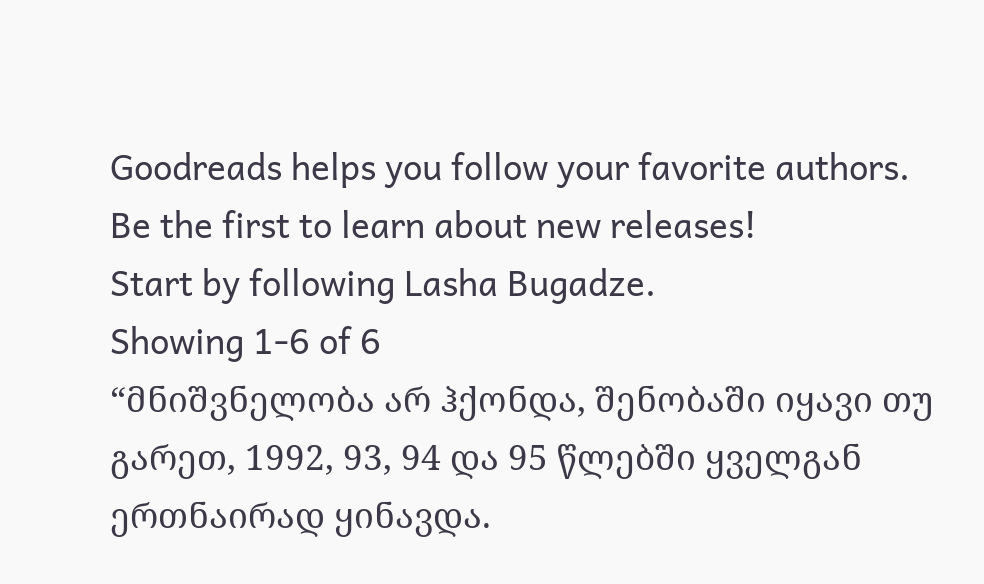Goodreads helps you follow your favorite authors. Be the first to learn about new releases!
Start by following Lasha Bugadze.
Showing 1-6 of 6
“მნიშვნელობა არ ჰქონდა, შენობაში იყავი თუ გარეთ, 1992, 93, 94 და 95 წლებში ყველგან ერთნაირად ყინავდა.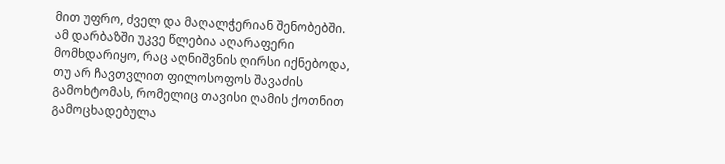მით უფრო, ძველ და მაღალჭერიან შენობებში. ამ დარბაზში უკვე წლებია აღარაფერი მომხდარიყო, რაც აღნიშვნის ღირსი იქნებოდა, თუ არ ჩავთვლით ფილოსოფოს შავაძის გამოხტომას, რომელიც თავისი ღამის ქოთნით გამოცხადებულა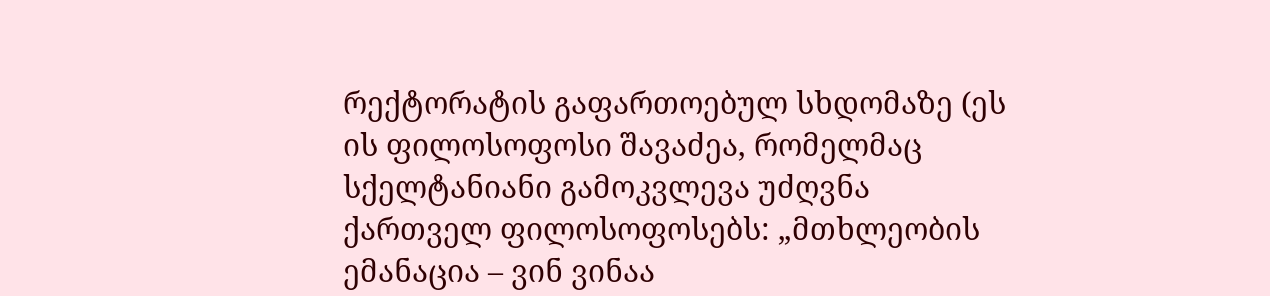რექტორატის გაფართოებულ სხდომაზე (ეს ის ფილოსოფოსი შავაძეა, რომელმაც სქელტანიანი გამოკვლევა უძღვნა ქართველ ფილოსოფოსებს: „მთხლეობის ემანაცია – ვინ ვინაა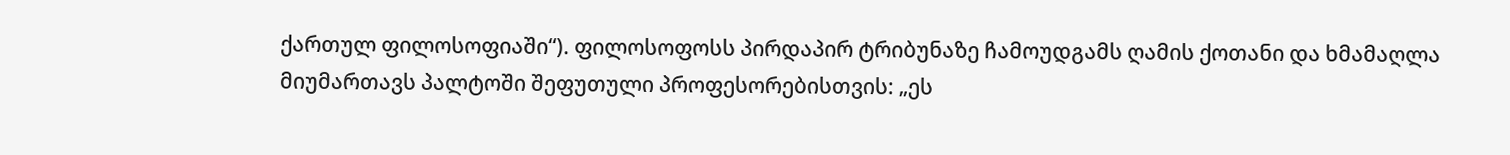ქართულ ფილოსოფიაში“). ფილოსოფოსს პირდაპირ ტრიბუნაზე ჩამოუდგამს ღამის ქოთანი და ხმამაღლა მიუმართავს პალტოში შეფუთული პროფესორებისთვის: „ეს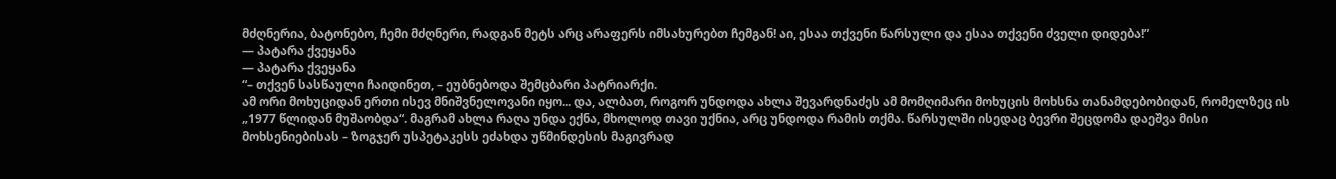მძღნერია, ბატონებო, ჩემი მძღნერი, რადგან მეტს არც არაფერს იმსახურებთ ჩემგან! აი, ესაა თქვენი წარსული და ესაა თქვენი ძველი დიდება!”
― პატარა ქვეყანა
― პატარა ქვეყანა
“– თქვენ სასწაული ჩაიდინეთ, – ეუბნებოდა შემცბარი პატრიარქი.
ამ ორი მოხუციდან ერთი ისევ მნიშვნელოვანი იყო... და, ალბათ, როგორ უნდოდა ახლა შევარდნაძეს ამ მომღიმარი მოხუცის მოხსნა თანამდებობიდან, რომელზეც ის „1977 წლიდან მუშაობდა“. მაგრამ ახლა რაღა უნდა ექნა, მხოლოდ თავი უქნია, არც უნდოდა რამის თქმა. წარსულში ისედაც ბევრი შეცდომა დაეშვა მისი მოხსენიებისას – ზოგჯერ უსპეტაკესს ეძახდა უწმინდესის მაგივრად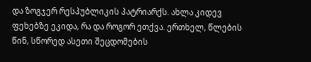და ზოგჯერ რესპუბლიკის პატრიარქს. ახლა კიდევ ფეხებზე ეკიდა, რა და როგორ ეთქვა. ერთხელ, წლების წინ, სწორედ ასეთი შეცდომების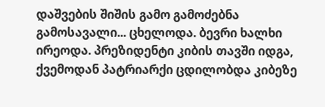დაშვების შიშის გამო გამოძებნა გამოსავალი... ცხელოდა. ბევრი ხალხი ირეოდა. პრეზიდენტი კიბის თავში იდგა, ქვემოდან პატრიარქი ცდილობდა კიბეზე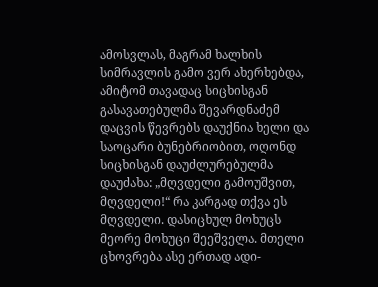ამოსვლას, მაგრამ ხალხის სიმრავლის გამო ვერ ახერხებდა, ამიტომ თავადაც სიცხისგან გასავათებულმა შევარდნაძემ დაცვის წევრებს დაუქნია ხელი და საოცარი ბუნებრიობით, ოღონდ სიცხისგან დაუძლურებულმა დაუძახა: „მღვდელი გამოუშვით, მღვდელი!“ რა კარგად თქვა ეს მღვდელი. დასიცხულ მოხუცს მეორე მოხუცი შეეშველა. მთელი ცხოვრება ასე ერთად ადი-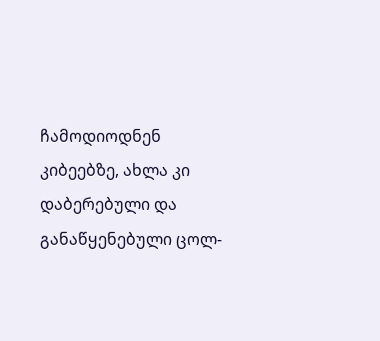ჩამოდიოდნენ კიბეებზე, ახლა კი დაბერებული და განაწყენებული ცოლ-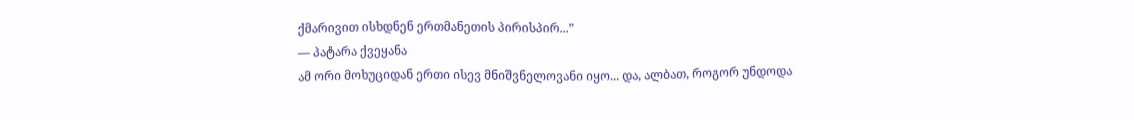ქმარივით ისხდნენ ერთმანეთის პირისპირ...”
― პატარა ქვეყანა
ამ ორი მოხუციდან ერთი ისევ მნიშვნელოვანი იყო... და, ალბათ, როგორ უნდოდა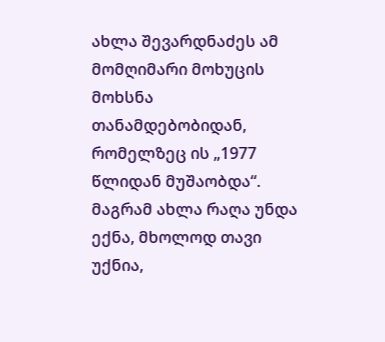ახლა შევარდნაძეს ამ მომღიმარი მოხუცის მოხსნა თანამდებობიდან, რომელზეც ის „1977 წლიდან მუშაობდა“. მაგრამ ახლა რაღა უნდა ექნა, მხოლოდ თავი უქნია,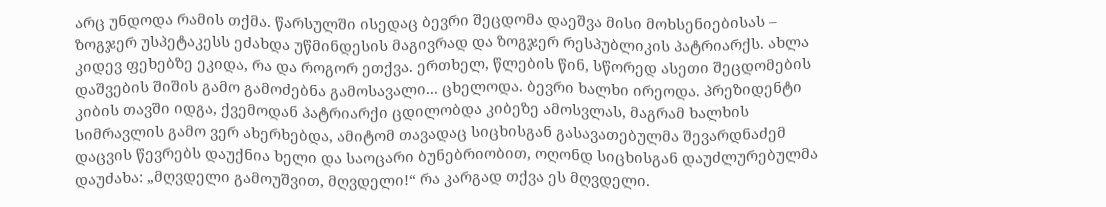არც უნდოდა რამის თქმა. წარსულში ისედაც ბევრი შეცდომა დაეშვა მისი მოხსენიებისას – ზოგჯერ უსპეტაკესს ეძახდა უწმინდესის მაგივრად და ზოგჯერ რესპუბლიკის პატრიარქს. ახლა კიდევ ფეხებზე ეკიდა, რა და როგორ ეთქვა. ერთხელ, წლების წინ, სწორედ ასეთი შეცდომების დაშვების შიშის გამო გამოძებნა გამოსავალი... ცხელოდა. ბევრი ხალხი ირეოდა. პრეზიდენტი კიბის თავში იდგა, ქვემოდან პატრიარქი ცდილობდა კიბეზე ამოსვლას, მაგრამ ხალხის სიმრავლის გამო ვერ ახერხებდა, ამიტომ თავადაც სიცხისგან გასავათებულმა შევარდნაძემ დაცვის წევრებს დაუქნია ხელი და საოცარი ბუნებრიობით, ოღონდ სიცხისგან დაუძლურებულმა დაუძახა: „მღვდელი გამოუშვით, მღვდელი!“ რა კარგად თქვა ეს მღვდელი.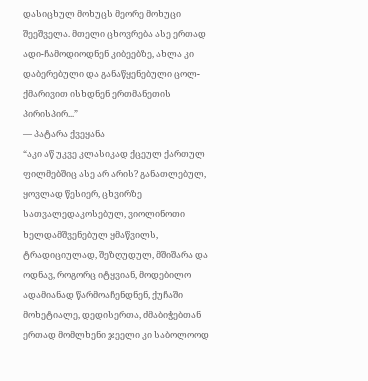დასიცხულ მოხუცს მეორე მოხუცი შეეშველა. მთელი ცხოვრება ასე ერთად ადი-ჩამოდიოდნენ კიბეებზე, ახლა კი დაბერებული და განაწყენებული ცოლ-ქმარივით ისხდნენ ერთმანეთის პირისპირ...”
― პატარა ქვეყანა
“აკი აწ უკვე კლასიკად ქცეულ ქართულ ფილმებშიც ასე არ არის? განათლებულ, ყოვლად წესიერ, ცხვირზე სათვალედაკოსებულ, ვიოლინოთი ხელდამშვენებულ ყმაწვილს, ტრადიციულად, შეზღუდულ, მშიშარა და ოდნავ, როგორც იტყვიან, მოდებილო ადამიანად წარმოაჩენდნენ, ქუჩაში მოხეტიალე, დედისერთა, ძმაბიჭებთან ერთად მომლხენი ჯეელი კი საბოლოოდ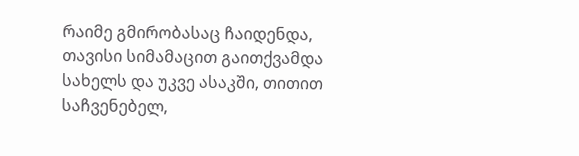რაიმე გმირობასაც ჩაიდენდა, თავისი სიმამაცით გაითქვამდა სახელს და უკვე ასაკში, თითით საჩვენებელ,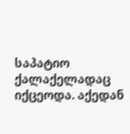საპატიო ქალაქელადაც იქცეოდა. აქედან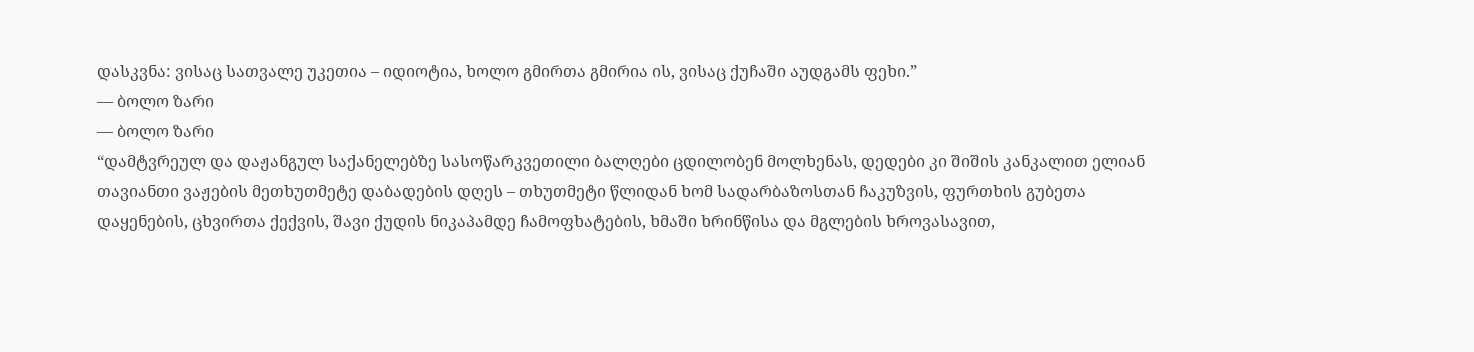დასკვნა: ვისაც სათვალე უკეთია – იდიოტია, ხოლო გმირთა გმირია ის, ვისაც ქუჩაში აუდგამს ფეხი.”
― ბოლო ზარი
― ბოლო ზარი
“დამტვრეულ და დაჟანგულ საქანელებზე სასოწარკვეთილი ბალღები ცდილობენ მოლხენას, დედები კი შიშის კანკალით ელიან თავიანთი ვაჟების მეთხუთმეტე დაბადების დღეს – თხუთმეტი წლიდან ხომ სადარბაზოსთან ჩაკუზვის, ფურთხის გუბეთა დაყენების, ცხვირთა ქექვის, შავი ქუდის ნიკაპამდე ჩამოფხატების, ხმაში ხრინწისა და მგლების ხროვასავით,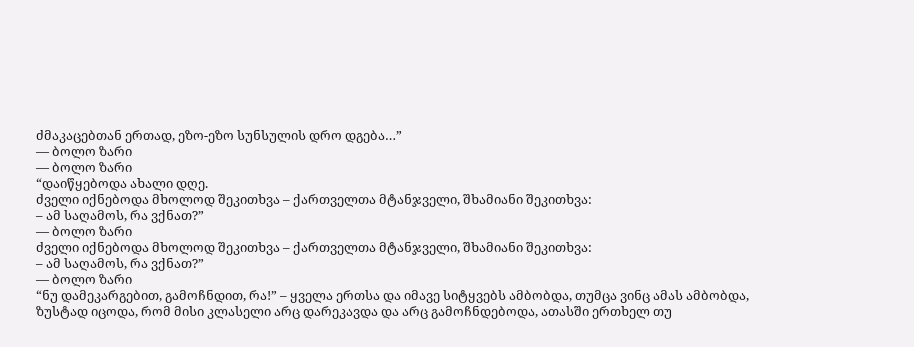ძმაკაცებთან ერთად, ეზო-ეზო სუნსულის დრო დგება…”
― ბოლო ზარი
― ბოლო ზარი
“დაიწყებოდა ახალი დღე.
ძველი იქნებოდა მხოლოდ შეკითხვა – ქართველთა მტანჯველი, შხამიანი შეკითხვა:
– ამ საღამოს, რა ვქნათ?”
― ბოლო ზარი
ძველი იქნებოდა მხოლოდ შეკითხვა – ქართველთა მტანჯველი, შხამიანი შეკითხვა:
– ამ საღამოს, რა ვქნათ?”
― ბოლო ზარი
“ნუ დამეკარგებით, გამოჩნდით, რა!” – ყველა ერთსა და იმავე სიტყვებს ამბობდა, თუმცა ვინც ამას ამბობდა, ზუსტად იცოდა, რომ მისი კლასელი არც დარეკავდა და არც გამოჩნდებოდა, ათასში ერთხელ თუ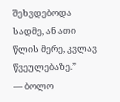შეხვდებოდა სადმე, ან ათი წლის მერე, კვლავ წვეულებაზე.”
― ბოლო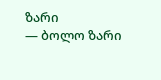ზარი
― ბოლო ზარი